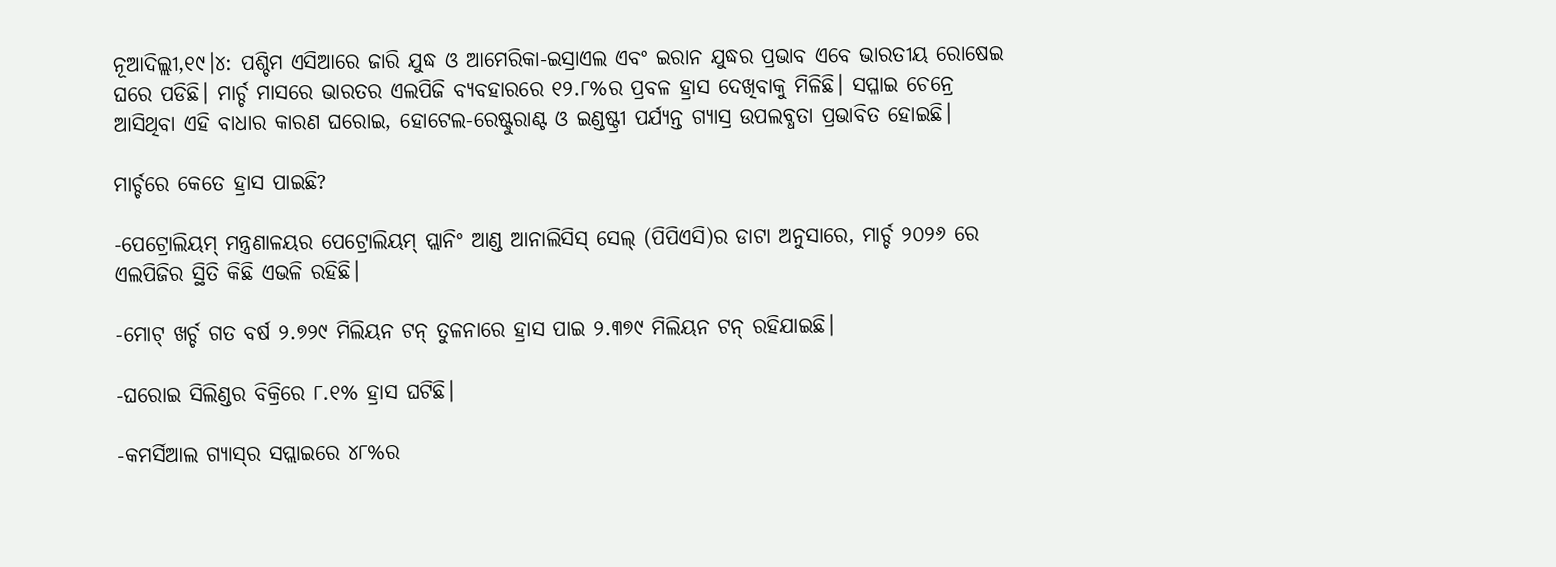ନୂଆଦିଲ୍ଲୀ,୧୯।୪: ପଶ୍ଚିମ ଏସିଆରେ ଜାରି ଯୁଦ୍ଧ ଓ ଆମେରିକା-ଇସ୍ରାଏଲ ଏବଂ ଇରାନ ଯୁଦ୍ଧର ପ୍ରଭାବ ଏବେ ଭାରତୀୟ ରୋଷେଇ ଘରେ ପଡିଛି। ମାର୍ଚ୍ଚ ମାସରେ ଭାରତର ଏଲପିଜି ବ୍ୟବହାରରେ ୧୨.୮%ର ପ୍ରବଳ ହ୍ରାସ ଦେଖିବାକୁ ମିଳିଛି। ସପ୍ଳାଇ ଚେନ୍ରେ ଆସିଥିବା ଏହି ବାଧାର କାରଣ ଘରୋଇ, ହୋଟେଲ-ରେଷ୍ଟୁରାଣ୍ଟ ଓ ଇଣ୍ଡଷ୍ଟ୍ରୀ ପର୍ଯ୍ୟନ୍ତ ଗ୍ୟାସ୍ର ଉପଲବ୍ଧତା ପ୍ରଭାବିତ ହୋଇଛି।

ମାର୍ଚ୍ଚରେ କେତେ ହ୍ରାସ ପାଇଛି?

-ପେଟ୍ରୋଲିୟମ୍ ମନ୍ତ୍ରଣାଳୟର ପେଟ୍ରୋଲିୟମ୍ ପ୍ଲାନିଂ ଆଣ୍ଡ ଆନାଲିସିସ୍ ସେଲ୍ (ପିପିଏସି)ର ଡାଟା ଅନୁସାରେ, ମାର୍ଚ୍ଚ ୨୦୨୬ ରେ ଏଲପିଜିର ସ୍ଥିତି କିଛି ଏଭଳି ରହିଛି।

-ମୋଟ୍ ଖର୍ଚ୍ଚ ଗତ ବର୍ଷ ୨.୭୨୯ ମିଲିୟନ ଟନ୍ ତୁଳନାରେ ହ୍ରାସ ପାଇ ୨.୩୭୯ ମିଲିୟନ ଟନ୍ ରହିଯାଇଛି।

-ଘରୋଇ ସିଲିଣ୍ଡର ବିକ୍ରିରେ ୮.୧% ହ୍ରାସ ଘଟିଛି।

-କମର୍ସିଆଲ ଗ୍ୟାସ୍‌ର ସପ୍ଲାଇରେ ୪୮%ର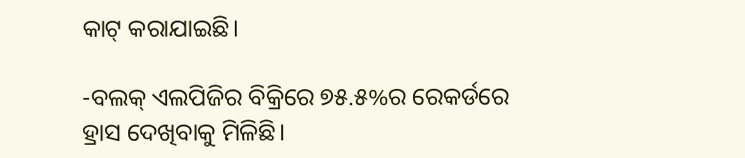କାଟ୍ କରାଯାଇଛି।

-ବଲକ୍ ଏଲପିଜିର ବିକ୍ରିରେ ୭୫.୫%ର ରେକର୍ଡରେ ହ୍ରାସ ଦେଖିବାକୁ ମିଳିଛି।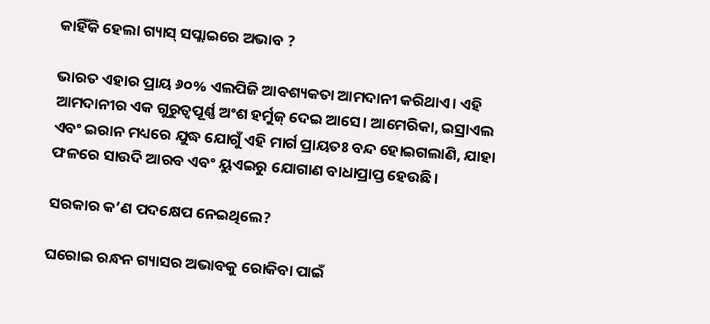କାହିଁକି ହେଲା ଗ୍ୟାସ୍ ସପ୍ଲାଇରେ ଅଭାବ ?

ଭାରତ ଏହାର ପ୍ରାୟ ୬୦% ଏଲପିଜି ଆବଶ୍ୟକତା ଆମଦାନୀ କରିଥାଏ। ଏହି ଆମଦାନୀର ଏକ ଗୁରୁତ୍ୱପୂର୍ଣ୍ଣ ଅଂଶ ହର୍ମୁଜ୍ ଦେଇ ଆସେ। ଆମେରିକା, ଇସ୍ରାଏଲ ଏବଂ ଇରାନ ମଧ୍ୟରେ ଯୁଦ୍ଧ ଯୋଗୁଁ ଏହି ମାର୍ଗ ପ୍ରାୟତଃ ବନ୍ଦ ହୋଇଗଲାଣି, ଯାହା ଫଳରେ ସାଉଦି ଆରବ ଏବଂ ୟୁଏଇରୁ ଯୋଗାଣ ବାଧାପ୍ରାପ୍ତ ହେଉଛି।

ସରକାର କ’ଣ ପଦକ୍ଷେପ ନେଇଥିଲେ?

ଘରୋଇ ରନ୍ଧନ ଗ୍ୟାସର ଅଭାବକୁ ରୋକିବା ପାଇଁ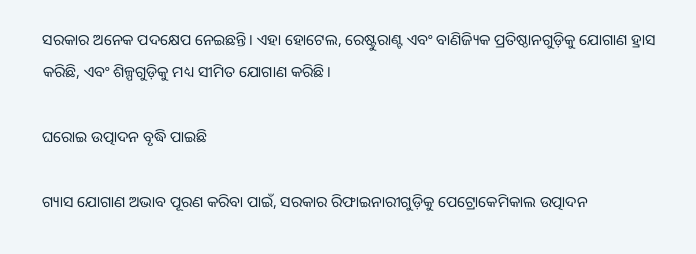ସରକାର ଅନେକ ପଦକ୍ଷେପ ନେଇଛନ୍ତି। ଏହା ହୋଟେଲ, ରେଷ୍ଟୁରାଣ୍ଟ ଏବଂ ବାଣିଜ୍ୟିକ ପ୍ରତିଷ୍ଠାନଗୁଡ଼ିକୁ ଯୋଗାଣ ହ୍ରାସ କରିଛି, ଏବଂ ଶିଳ୍ପଗୁଡ଼ିକୁ ମଧ୍ୟ ସୀମିତ ଯୋଗାଣ କରିଛି।

ଘରୋଇ ଉତ୍ପାଦନ ବୃଦ୍ଧି ପାଇଛି

ଗ୍ୟାସ ଯୋଗାଣ ଅଭାବ ପୂରଣ କରିବା ପାଇଁ, ସରକାର ରିଫାଇନାରୀଗୁଡ଼ିକୁ ପେଟ୍ରୋକେମିକାଲ ଉତ୍ପାଦନ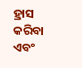ହ୍ରାସ କରିବା ଏବଂ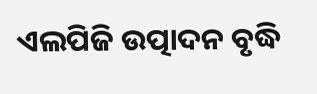ଏଲପିଜି ଉତ୍ପାଦନ ବୃଦ୍ଧି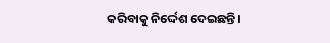କରିବାକୁ ନିର୍ଦ୍ଦେଶ ଦେଇଛନ୍ତି।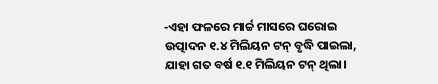-ଏହା ଫଳରେ ମାର୍ଚ୍ଚ ମାସରେ ଘରୋଇ ଉତ୍ପାଦନ ୧.୪ ମିଲିୟନ ଟନ୍ ବୃଦ୍ଧି ପାଇଲା, ଯାହା ଗତ ବର୍ଷ ୧.୧ ମିଲିୟନ ଟନ୍ ଥିଲା।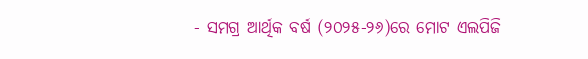- ସମଗ୍ର ଆର୍ଥିକ ବର୍ଷ (୨୦୨୫-୨୬)ରେ ମୋଟ ଏଲପିଜି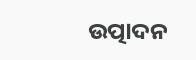ଉତ୍ପାଦନ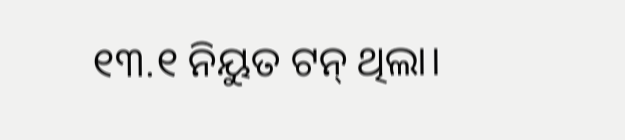୧୩.୧ ନିୟୁତ ଟନ୍ ଥିଲା।